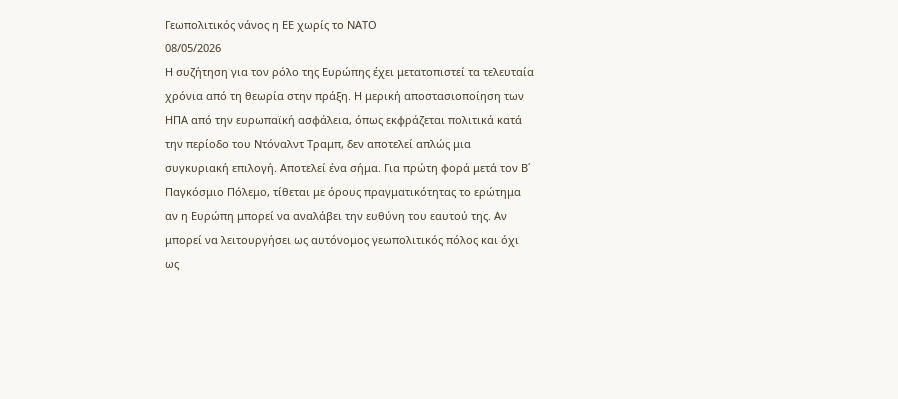Γεωπολιτικός νάνος η ΕΕ χωρίς το ΝΑΤΟ
08/05/2026
Η συζήτηση για τον ρόλο της Ευρώπης έχει μετατοπιστεί τα τελευταία χρόνια από τη θεωρία στην πράξη. Η μερική αποστασιοποίηση των ΗΠΑ από την ευρωπαϊκή ασφάλεια, όπως εκφράζεται πολιτικά κατά την περίοδο του Ντόναλντ Τραμπ, δεν αποτελεί απλώς μια συγκυριακή επιλογή. Αποτελεί ένα σήμα. Για πρώτη φορά μετά τον Β΄ Παγκόσμιο Πόλεμο, τίθεται με όρους πραγματικότητας το ερώτημα αν η Ευρώπη μπορεί να αναλάβει την ευθύνη του εαυτού της. Αν μπορεί να λειτουργήσει ως αυτόνομος γεωπολιτικός πόλος και όχι ως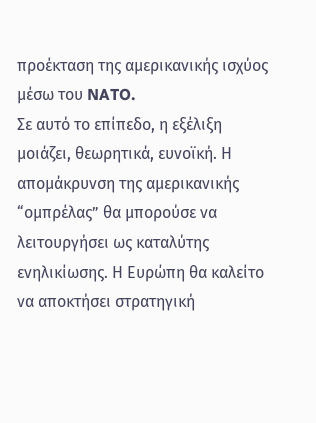προέκταση της αμερικανικής ισχύος μέσω του NATO.
Σε αυτό το επίπεδο, η εξέλιξη μοιάζει, θεωρητικά, ευνοϊκή. Η απομάκρυνση της αμερικανικής “ομπρέλας” θα μπορούσε να λειτουργήσει ως καταλύτης ενηλικίωσης. Η Ευρώπη θα καλείτο να αποκτήσει στρατηγική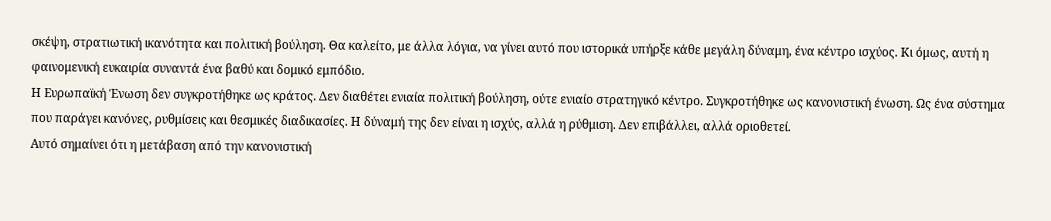σκέψη, στρατιωτική ικανότητα και πολιτική βούληση. Θα καλείτο, με άλλα λόγια, να γίνει αυτό που ιστορικά υπήρξε κάθε μεγάλη δύναμη, ένα κέντρο ισχύος. Κι όμως, αυτή η φαινομενική ευκαιρία συναντά ένα βαθύ και δομικό εμπόδιο.
Η Ευρωπαϊκή Ένωση δεν συγκροτήθηκε ως κράτος. Δεν διαθέτει ενιαία πολιτική βούληση, ούτε ενιαίο στρατηγικό κέντρο. Συγκροτήθηκε ως κανονιστική ένωση. Ως ένα σύστημα που παράγει κανόνες, ρυθμίσεις και θεσμικές διαδικασίες. Η δύναμή της δεν είναι η ισχύς, αλλά η ρύθμιση. Δεν επιβάλλει, αλλά οριοθετεί.
Αυτό σημαίνει ότι η μετάβαση από την κανονιστική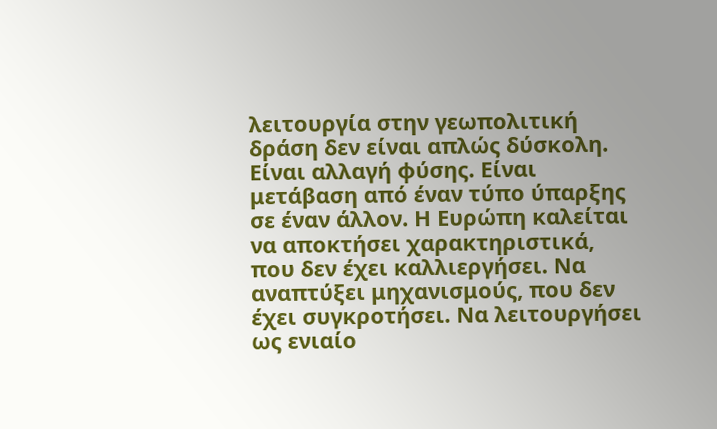λειτουργία στην γεωπολιτική δράση δεν είναι απλώς δύσκολη. Είναι αλλαγή φύσης. Είναι μετάβαση από έναν τύπο ύπαρξης σε έναν άλλον. Η Ευρώπη καλείται να αποκτήσει χαρακτηριστικά, που δεν έχει καλλιεργήσει. Να αναπτύξει μηχανισμούς, που δεν έχει συγκροτήσει. Να λειτουργήσει ως ενιαίο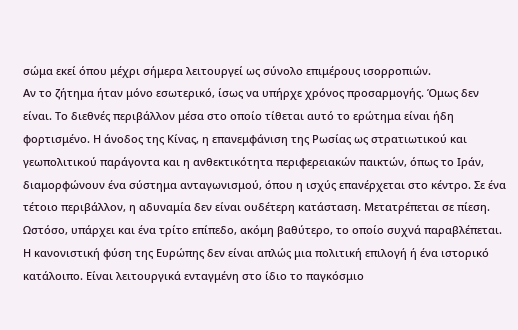σώμα εκεί όπου μέχρι σήμερα λειτουργεί ως σύνολο επιμέρους ισορροπιών.
Αν το ζήτημα ήταν μόνο εσωτερικό, ίσως να υπήρχε χρόνος προσαρμογής. Όμως δεν είναι. Το διεθνές περιβάλλον μέσα στο οποίο τίθεται αυτό το ερώτημα είναι ήδη φορτισμένο. Η άνοδος της Κίνας, η επανεμφάνιση της Ρωσίας ως στρατιωτικού και γεωπολιτικού παράγοντα και η ανθεκτικότητα περιφερειακών παικτών, όπως το Ιράν, διαμορφώνουν ένα σύστημα ανταγωνισμού, όπου η ισχύς επανέρχεται στο κέντρο. Σε ένα τέτοιο περιβάλλον, η αδυναμία δεν είναι ουδέτερη κατάσταση. Μετατρέπεται σε πίεση.
Ωστόσο, υπάρχει και ένα τρίτο επίπεδο, ακόμη βαθύτερο, το οποίο συχνά παραβλέπεται. Η κανονιστική φύση της Ευρώπης δεν είναι απλώς μια πολιτική επιλογή ή ένα ιστορικό κατάλοιπο. Είναι λειτουργικά ενταγμένη στο ίδιο το παγκόσμιο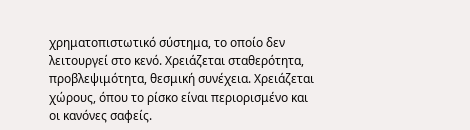χρηματοπιστωτικό σύστημα, το οποίο δεν λειτουργεί στο κενό. Χρειάζεται σταθερότητα, προβλεψιμότητα, θεσμική συνέχεια. Χρειάζεται χώρους, όπου το ρίσκο είναι περιορισμένο και οι κανόνες σαφείς.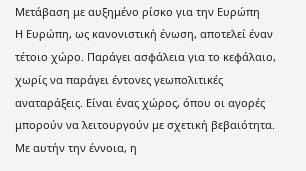Μετάβαση με αυξημένο ρίσκο για την Ευρώπη
Η Ευρώπη, ως κανονιστική ένωση, αποτελεί έναν τέτοιο χώρο. Παράγει ασφάλεια για το κεφάλαιο, χωρίς να παράγει έντονες γεωπολιτικές αναταράξεις. Είναι ένας χώρος, όπου οι αγορές μπορούν να λειτουργούν με σχετική βεβαιότητα. Με αυτήν την έννοια, η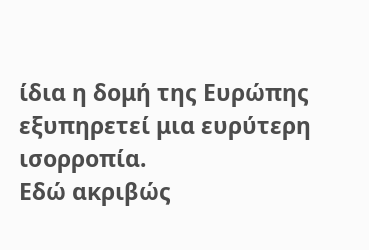ίδια η δομή της Ευρώπης εξυπηρετεί μια ευρύτερη ισορροπία.
Εδώ ακριβώς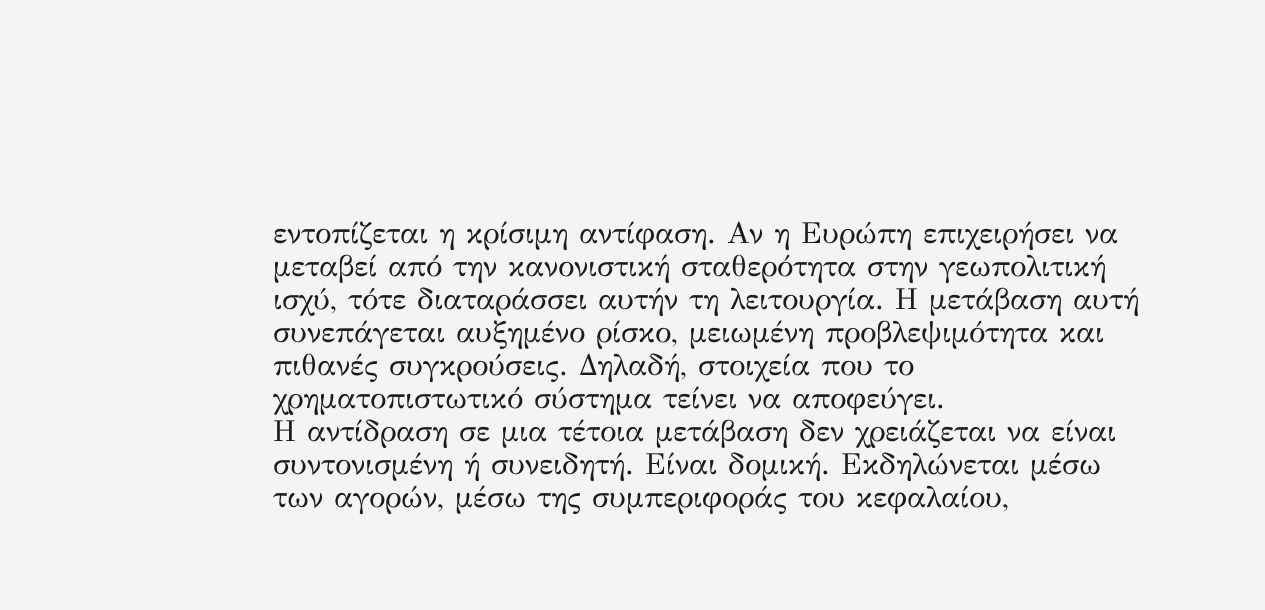εντοπίζεται η κρίσιμη αντίφαση. Αν η Ευρώπη επιχειρήσει να μεταβεί από την κανονιστική σταθερότητα στην γεωπολιτική ισχύ, τότε διαταράσσει αυτήν τη λειτουργία. Η μετάβαση αυτή συνεπάγεται αυξημένο ρίσκο, μειωμένη προβλεψιμότητα και πιθανές συγκρούσεις. Δηλαδή, στοιχεία που το χρηματοπιστωτικό σύστημα τείνει να αποφεύγει.
Η αντίδραση σε μια τέτοια μετάβαση δεν χρειάζεται να είναι συντονισμένη ή συνειδητή. Είναι δομική. Εκδηλώνεται μέσω των αγορών, μέσω της συμπεριφοράς του κεφαλαίου,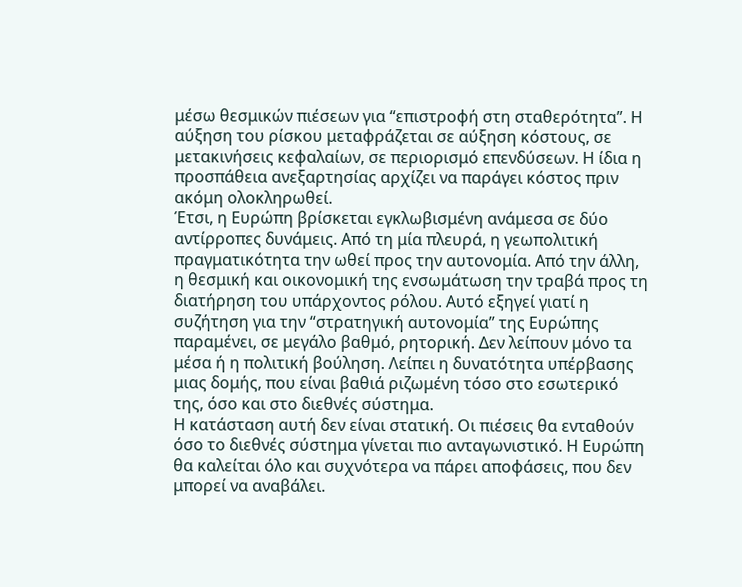μέσω θεσμικών πιέσεων για “επιστροφή στη σταθερότητα”. Η αύξηση του ρίσκου μεταφράζεται σε αύξηση κόστους, σε μετακινήσεις κεφαλαίων, σε περιορισμό επενδύσεων. Η ίδια η προσπάθεια ανεξαρτησίας αρχίζει να παράγει κόστος πριν ακόμη ολοκληρωθεί.
Έτσι, η Ευρώπη βρίσκεται εγκλωβισμένη ανάμεσα σε δύο αντίρροπες δυνάμεις. Από τη μία πλευρά, η γεωπολιτική πραγματικότητα την ωθεί προς την αυτονομία. Από την άλλη, η θεσμική και οικονομική της ενσωμάτωση την τραβά προς τη διατήρηση του υπάρχοντος ρόλου. Αυτό εξηγεί γιατί η συζήτηση για την “στρατηγική αυτονομία” της Ευρώπης παραμένει, σε μεγάλο βαθμό, ρητορική. Δεν λείπουν μόνο τα μέσα ή η πολιτική βούληση. Λείπει η δυνατότητα υπέρβασης μιας δομής, που είναι βαθιά ριζωμένη τόσο στο εσωτερικό της, όσο και στο διεθνές σύστημα.
Η κατάσταση αυτή δεν είναι στατική. Οι πιέσεις θα ενταθούν όσο το διεθνές σύστημα γίνεται πιο ανταγωνιστικό. Η Ευρώπη θα καλείται όλο και συχνότερα να πάρει αποφάσεις, που δεν μπορεί να αναβάλει.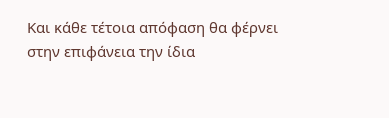Και κάθε τέτοια απόφαση θα φέρνει στην επιφάνεια την ίδια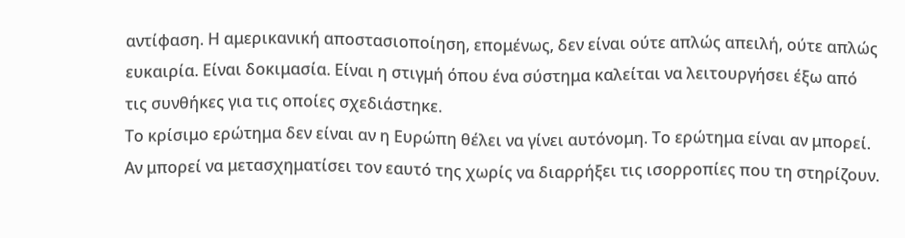αντίφαση. Η αμερικανική αποστασιοποίηση, επομένως, δεν είναι ούτε απλώς απειλή, ούτε απλώς ευκαιρία. Είναι δοκιμασία. Είναι η στιγμή όπου ένα σύστημα καλείται να λειτουργήσει έξω από τις συνθήκες για τις οποίες σχεδιάστηκε.
Το κρίσιμο ερώτημα δεν είναι αν η Ευρώπη θέλει να γίνει αυτόνομη. Το ερώτημα είναι αν μπορεί. Αν μπορεί να μετασχηματίσει τον εαυτό της χωρίς να διαρρήξει τις ισορροπίες που τη στηρίζουν.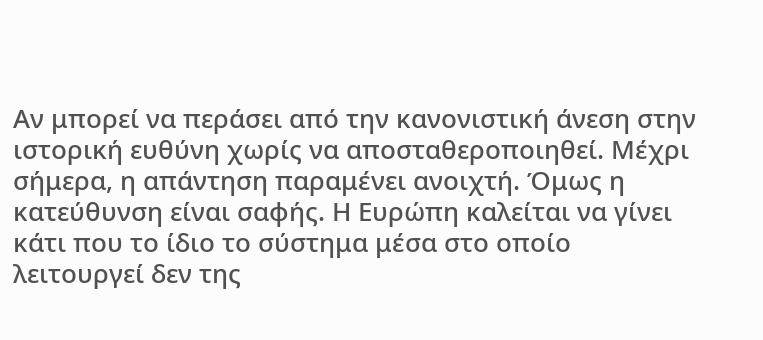Αν μπορεί να περάσει από την κανονιστική άνεση στην ιστορική ευθύνη χωρίς να αποσταθεροποιηθεί. Μέχρι σήμερα, η απάντηση παραμένει ανοιχτή. Όμως η κατεύθυνση είναι σαφής. Η Ευρώπη καλείται να γίνει κάτι που το ίδιο το σύστημα μέσα στο οποίο λειτουργεί δεν της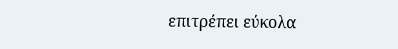επιτρέπει εύκολα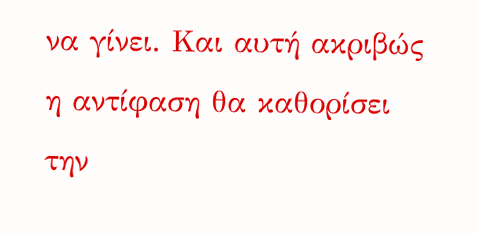να γίνει. Και αυτή ακριβώς η αντίφαση θα καθορίσει την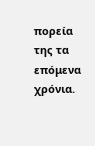πορεία της τα επόμενα χρόνια.